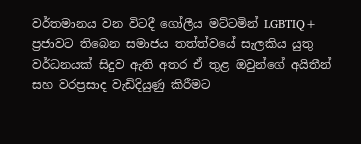වර්තමානය වන විටදී ගෝලීය මට්ටමින් LGBTIQ+ ප්‍රජාවට තිබෙන සමාජය තත්ත්වයේ සැලකිය යුතු වර්ධනයක් සිදුව ඇති අතර ඒ තුළ ඔවුන්ගේ අයිතීන් සහ වරප්‍රසාද වැඩිදියුණු කිරීමට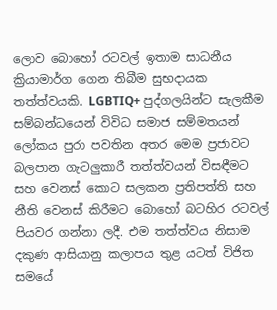ලොව බොහෝ රටවල් ඉතාම සාධනීය ක්‍රියාමාර්ග ගෙන තිබීම සුභදායක තත්ත්වයකි. LGBTIQ+ පුද්ගලයින්ට සැලකීම සම්බන්ධයෙන් විවිධ සමාජ සම්මතයන් ලෝකය පුරා පවතින අතර මෙම ප්‍රජාවට බලපාන ගැටලුකාරී තත්ත්වයන් විසඳීමට සහ වෙනස් කොට සලකන ප්‍රතිපත්ති සහ නීති වෙනස් කිරීමට බොහෝ බටහිර රටවල් පියවර ගන්නා ලදී. එම තත්ත්වය නිසාම දකුණ ආසියානු කලාපය තුළ යටත් විජිත සමයේ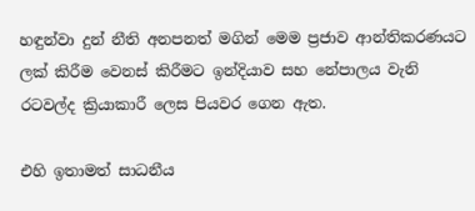හඳුන්වා දුන් නීති අනපනත් මගින් මෙම ප්‍රජාව ආන්තිකරණයට ලක් කිරීම වෙනස් කිරීමට ඉන්දියාව සහ නේපාලය වැනි රටවල්ද ක්‍රියාකාරී ලෙස පියවර ගෙන ඇත.

එහි ඉතාමත් සාධනීය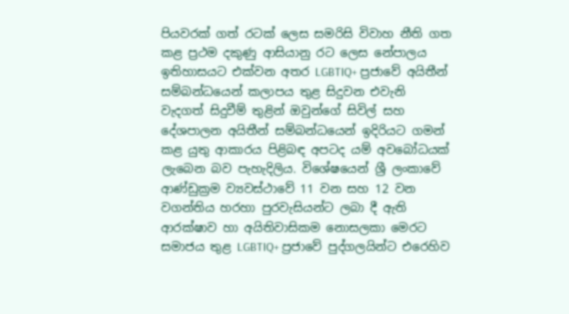පියවරක් ගත් රටක් ලෙස සමරිසි විවාහ නීති ගත කළ ප්‍රථම දකුණු ආසියානු රට ලෙස නේපාලය ඉතිහාසයට එක්වන අතර LGBTIQ+ ප්‍රජාවේ අයිතීන් සම්බන්ධයෙන් කලාපය තුළ සිදුවන එවැනි වැදගත් සිදුවීම් තුළින් ඔවුන්ගේ සිවිල් සහ දේශපාලන අයිතීන් සම්බන්ධයෙන් ඉදිරියට ගමන් කළ යුතු ආකාරය පිළිබඳ අපටද යම් අවබෝධයක් ලැබෙන බව පැහැදිලිය. විශේෂයෙන් ශ්‍රී ලංකාවේ ආණ්ඩුක්‍රම ව්‍යවස්ථාවේ 11 වන සහ 12 වන වගන්තිය හරහා පුරවැසියන්ට ලබා දී ඇති ආරක්ෂාව හා අයිතිවාසිකම නොසලකා මෙරට සමාජය තුළ LGBTIQ+ ප්‍රජාවේ පුද්ගලයින්ට එරෙහිව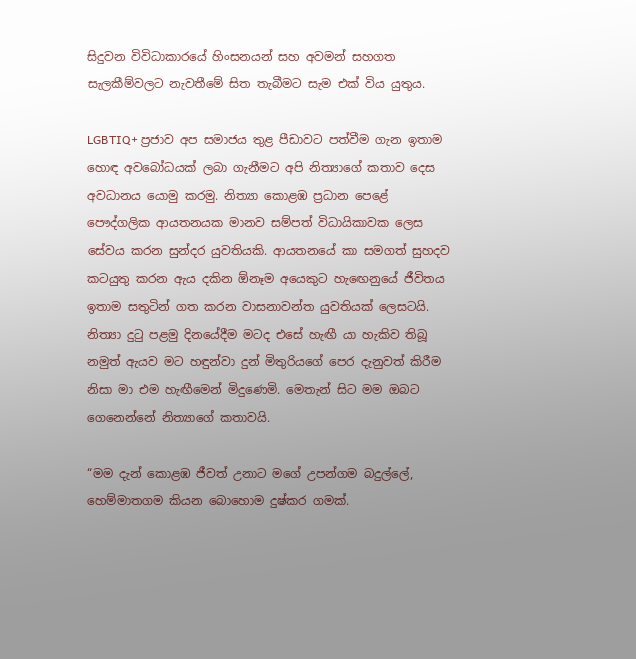සිදුවන විවිධාකාරයේ හිංසනයන් සහ අවමන් සහගත සැලකීම්වලට නැවතීමේ සිත තැබීමට සැම එක් විය යුතුය.

LGBTIQ+ ප්‍රජාව අප සමාජය තුළ පීඩාවට පත්වීම ගැන ඉතාම හොඳ අවබෝධයක් ලබා ගැනීමට අපි නිත්‍යාගේ කතාව දෙස අවධානය යොමු කරමු. නිත්‍යා කොළඹ ප්‍රධාන පෙළේ පෞද්ගලික ආයතනයක මානව සම්පත් විධායිකාවක ලෙස සේවය කරන සුන්දර යුවතියකි. ආයතනයේ කා සමගත් සුහදව කටයුතු කරන ඇය දකින ඕනෑම අයෙකුට හැඟෙනුයේ ජීවිතය ඉතාම සතුටින් ගත කරන වාසනාවන්ත යුවතියක් ලෙසටයි. නිත්‍යා දුටු පළමු දිනයේදීම මටද එසේ හැඟී යා හැකිව තිබූ නමුත් ඇයව මට හඳුන්වා දුන් මිතුරියගේ පෙර දැනුවත් කිරීම නිසා මා එම හැඟීමෙන් මිදුණෙමි. මෙතැන් සිට මම ඔබට ගෙනෙන්නේ නිත්‍යාගේ කතාවයි.

“මම දැන් කොළඹ ජීවත් උනාට මගේ උපන්ගම බදුල්ලේ, හෙම්මාතගම කියන බොහොම දුෂ්කර ගමක්.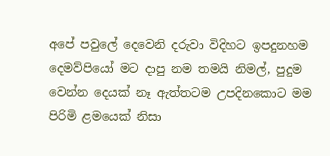අපේ පවුලේ දෙවෙනි දරුවා විදිහට ඉපදුනහම දෙමව්පියෝ මට දාපු නම තමයි නිමල්, පුදුම වෙන්න දෙයක් නෑ ඇත්තටම උපදිනකොට මම පිරිමි ළමයෙක් නිසා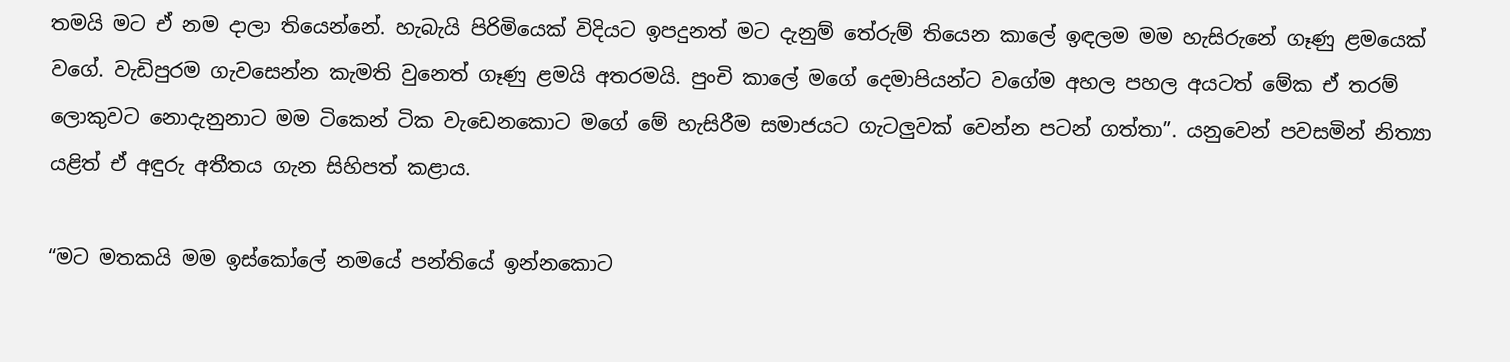තමයි මට ඒ නම දාලා තියෙන්නේ. හැබැයි පිරිමියෙක් විදියට ඉපදුනත් මට දැනුම් තේරුම් තියෙන කාලේ ඉඳලම මම හැසිරුනේ ගෑණු ළමයෙක් වගේ. වැඩිපුරම ගැවසෙන්න කැමති වුනෙත් ගෑණු ළමයි අතරමයි. පුංචි කාලේ මගේ දෙමාපියන්ට වගේම අහල පහල අයටත් මේක ඒ තරම් ලොකුවට නොදැනුනාට මම ටිකෙන් ටික වැඩෙනකොට මගේ මේ හැසිරීම සමාජයට ගැටලුවක් වෙන්න පටන් ගත්තා”. යනුවෙන් පවසමින් නිත්‍යා යළිත් ඒ අඳුරු අතීතය ගැන සිහිපත් කළාය.

“මට මතකයි මම ඉස්කෝලේ නමයේ පන්තියේ ඉන්නකොට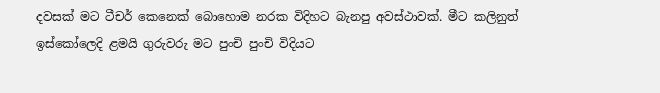දවසක් මට ටීචර් කෙනෙක් බොහොම නරක විදිහට බැනපු අවස්ථාවක්. මීට කලිනුත් ඉස්කෝලෙදි ළමයි ගුරුවරු මට පුංචි පුංචි විදියට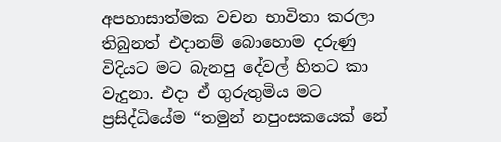අපහාසාත්මක වචන භාවිතා කරලා තිබුනත් එදානම් බොහොම දරුණු විදියට මට බැනපු දේවල් හිතට කා වැදුනා. එදා ඒ ගුරුතුමිය මට ප්‍රසිද්ධියේම “තමුන් නපුංසකයෙක් නේ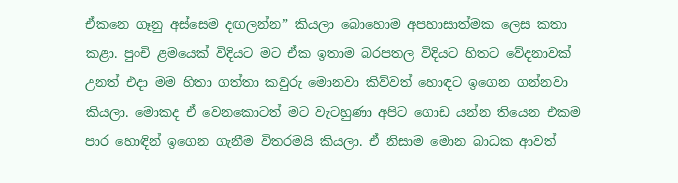ඒකනෙ ගෑනු අස්සෙම දඟලන්න” කියලා බොහොම අපහාසාත්මක ලෙස කතා කළා. පුංචි ළමයෙක් විදියට මට ඒක ඉතාම බරපතල විදියට හිතට වේදනාවක් උනත් එදා මම හිතා ගත්තා කවුරු මොනවා කිව්වත් හොඳට ඉගෙන ගන්නවා කියලා. මොකද ඒ වෙනකොටත් මට වැටහුණා අපිට ගොඩ යන්න තියෙන එකම පාර හොඳින් ඉගෙන ගැනීම විතරමයි කියලා. ඒ නිසාම මොන බාධක ආවත්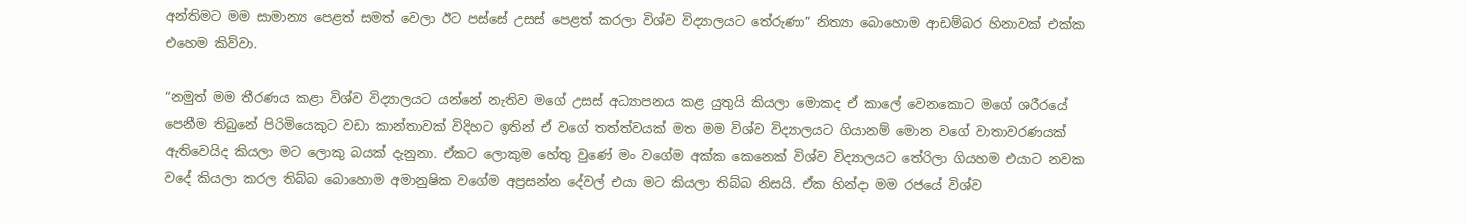අන්තිමට මම සාමාන්‍ය පෙළත් සමත් වෙලා ඊට පස්සේ උසස් පෙළත් කරලා විශ්ව විද්‍යාලයට තේරුණා” නිත්‍යා බොහොම ආඩම්බර හිනාවක් එක්ක එහෙම කිව්වා.

“නමුත් මම තීරණය කළා විශ්ව විද්‍යාලයට යන්නේ නැතිව මගේ උසස් අධ්‍යාපනය කළ යුතුයි කියලා මොකද ඒ කාලේ වෙනකොට මගේ ශරීරයේ පෙනීම තිබුනේ පිරිමියෙකුට වඩා කාන්තාවක් විදිහට ඉතින් ඒ වගේ තත්ත්වයක් මත මම විශ්ව විද්‍යාලයට ගියානම් මොන වගේ වාතාවරණයක් ඇතිවෙයිද කියලා මට ලොකු බයක් දැනුනා. ඒකට ලොකුම හේතු වුණේ මං වගේම අක්ක කෙනෙක් විශ්ව විද්‍යාලයට තේරිලා ගියහම එයාට නවක වදේ කියලා කරල තිබ්බ බොහොම අමානුෂික වගේම අප්‍රසන්න දේවල් එයා මට කියලා තිබ්බ නිසයි. ඒක හින්දා මම රජයේ විශ්ව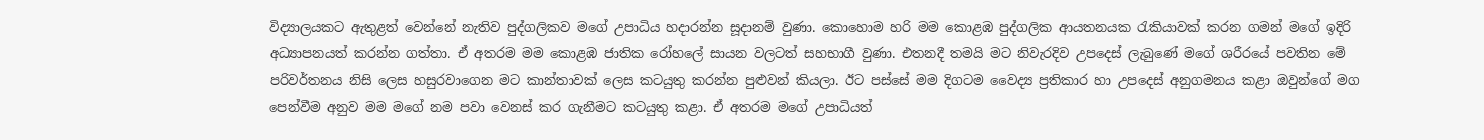විද්‍යාලයකට ඇතුළත් වෙන්නේ නැතිව පුද්ගලිකව මගේ උපාධිය හදාරන්න සූදානම් වුණා. කොහොම හරි මම කොළඹ පුද්ගලික ආයතනයක රැකියාවක් කරන ගමන් මගේ ඉදිරි අධ්‍යාපනයත් කරන්න ගත්තා. ඒ අතරම මම කොළඹ ජාතික රෝහලේ සායන වලටත් සහභාගී වුණා. එතනදී තමයි මට නිවැරදිව උපදෙස් ලැබුණේ මගේ ශරීරයේ පවතින මේ පරිවර්තනය නිසි ලෙස හසුරවාගෙන මට කාන්තාවක් ලෙස කටයුතු කරන්න පුළුවන් කියලා. ඊට පස්සේ මම දිගටම වෛද්‍ය ප්‍රතිකාර හා උපදෙස් අනුගමනය කළා ඔවුන්ගේ මග පෙන්වීම අනුව මම මගේ නම පවා වෙනස් කර ගැනීමට කටයුතු කළා. ඒ අතරම මගේ උපාධියත්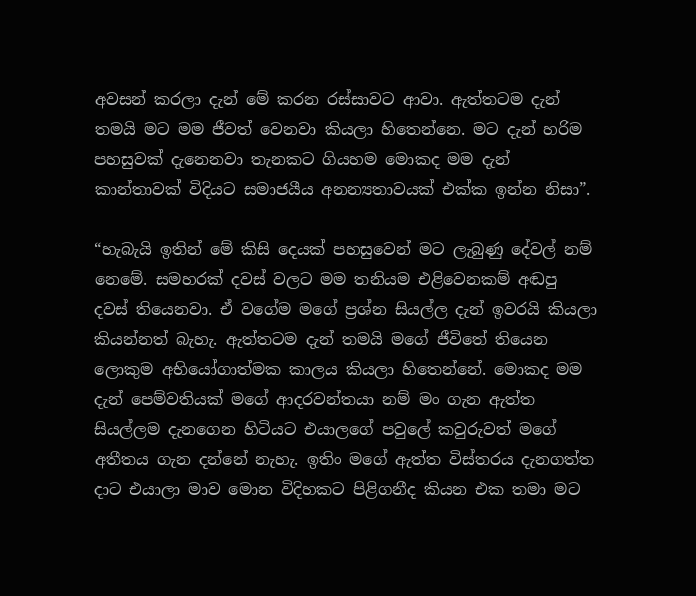අවසන් කරලා දැන් මේ කරන රස්සාවට ආවා. ඇත්තටම දැන් තමයි මට මම ජීවත් වෙනවා කියලා හිතෙන්නෙ. මට දැන් හරිම පහසුවක් දැනෙනවා තැනකට ගියහම මොකද මම දැන් කාන්තාවක් විදියට සමාජයීය අනන්‍යතාවයක් එක්ක ඉන්න නිසා”.

“හැබැයි ඉතින් මේ කිසි දෙයක් පහසුවෙන් මට ලැබුණු දේවල් නම් නෙමේ. සමහරක් දවස් වලට මම තනියම එළිවෙනකම් අඬපු දවස් තියෙනවා. ඒ වගේම මගේ ප්‍රශ්න සියල්ල දැන් ඉවරයි කියලා කියන්නත් බැහැ. ඇත්තටම දැන් තමයි මගේ ජීවිතේ තියෙන ලොකුම අභියෝගාත්මක කාලය කියලා හිතෙන්නේ. මොකද මම දැන් පෙම්වතියක් මගේ ආදරවන්තයා නම් මං ගැන ඇත්ත සියල්ලම දැනගෙන හිටියට එයාලගේ පවුලේ කවුරුවත් මගේ අතීතය ගැන දන්නේ නැහැ. ඉතිං මගේ ඇත්ත විස්තරය දැනගත්ත දාට එයාලා මාව මොන විදිහකට පිළිගනීද කියන එක තමා මට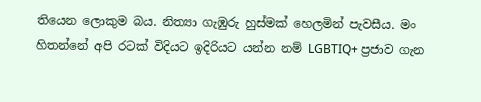තියෙන ලොකුම බය. නිත්‍යා ගැඹුරු හුස්මක් හෙලමින් පැවසීය. මං හිතන්නේ අපි රටක් විදියට ඉදිරියට යන්න නම් LGBTIQ+ ප්‍රජාව ගැන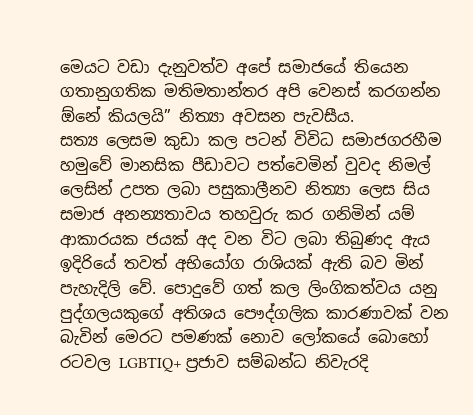මෙයට වඩා දැනුවත්ව අපේ සමාජයේ තියෙන ගතානුගතික මතිමතාන්තර අපි වෙනස් කරගන්න ඕනේ කියලයි” නිත්‍යා අවසන පැවසීය.
සත්‍ය ලෙසම කුඩා කල පටන් විවිධ සමාජගරහීම හමුවේ මානසික පීඩාවට පත්වෙමින් වුවද නිමල් ලෙසින් උපත ලබා පසුකාලීනව නිත්‍යා ලෙස සිය සමාජ අනන්‍යතාවය තහවුරු කර ගනිමින් යම් ආකාරයක ජයක් අද වන විට ලබා තිබුණද ඇය ඉදිරියේ තවත් අභියෝග රාශියක් ඇති බව මින් පැහැදිලි වේ. පොදුවේ ගත් කල ලිංගිකත්වය යනු පුද්ගලයකුගේ අතිශය පෞද්ගලික කාරණාවක් වන බැවින් මෙරට පමණක් නොව ලෝකයේ බොහෝ රටවල LGBTIQ+ ප්‍රජාව සම්බන්ධ නිවැරදි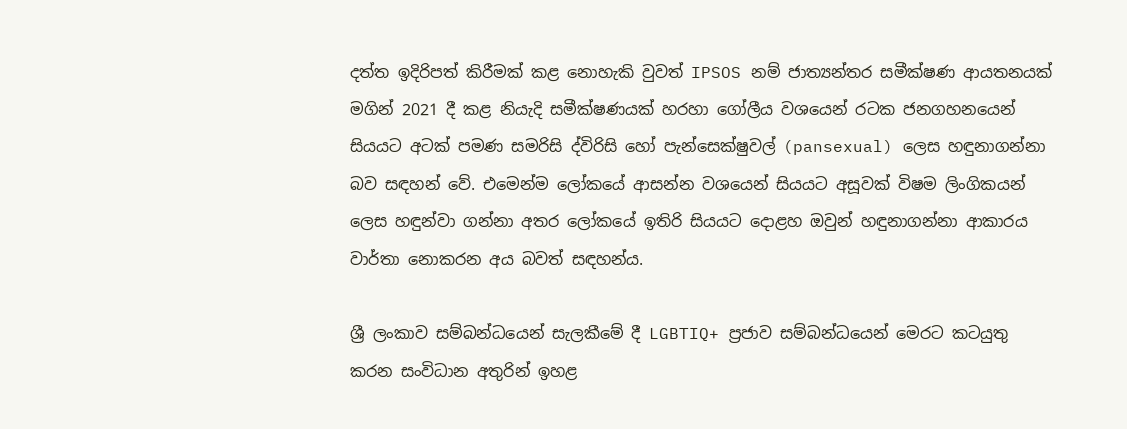දත්ත ඉදිරිපත් කිරීමක් කළ නොහැකි වුවත් IPSOS නම් ජාත්‍යන්තර සමීක්ෂණ ආයතනයක් මගින් 2021 දී කළ නියැදි සමීක්ෂණයක් හරහා ගෝලීය වශයෙන් රටක ජනගහනයෙන් සියයට අටක් පමණ සමරිසි ද්විරිසි හෝ පැන්සෙක්ෂුවල් (pansexual) ලෙස හඳුනාගන්නා බව සඳහන් වේ. එමෙන්ම ලෝකයේ ආසන්න වශයෙන් සියයට අසූවක් විෂම ලිංගිකයන් ලෙස හඳුන්වා ගන්නා අතර ලෝකයේ ඉතිරි සියයට දොළහ ඔවුන් හඳුනාගන්නා ආකාරය වාර්තා නොකරන අය බවත් සඳහන්ය.

ශ්‍රී ලංකාව සම්බන්ධයෙන් සැලකීමේ දී LGBTIQ+ ප්‍රජාව සම්බන්ධයෙන් මෙරට කටයුතු කරන සංවිධාන අතුරින් ඉහළ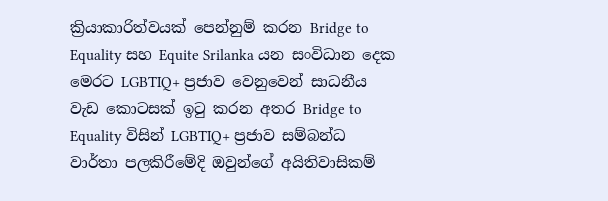ක්‍රියාකාරිත්වයක් පෙන්නුම් කරන Bridge to Equality සහ Equite Srilanka යන සංවිධාන දෙක මෙරට LGBTIQ+ ප්‍රජාව වෙනුවෙන් සාධනීය වැඩ කොටසක් ඉටු කරන අතර Bridge to Equality විසින් LGBTIQ+ ප්‍රජාව සම්බන්ධ වාර්තා පලකිරීමේදි ඔවුන්ගේ අයිතිවාසිකම්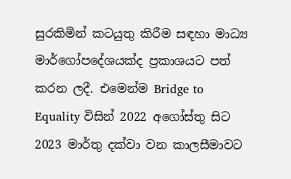සුරකිමින් කටයුතු කිරීම සඳහා මාධ්‍ය මාර්ගෝපදේශයක්ද ප්‍රකාශයට පත් කරන ලදී. එමෙන්ම Bridge to Equality විසින් 2022 අගෝස්තු සිට 2023 මාර්තු දක්වා වන කාලසීමාවට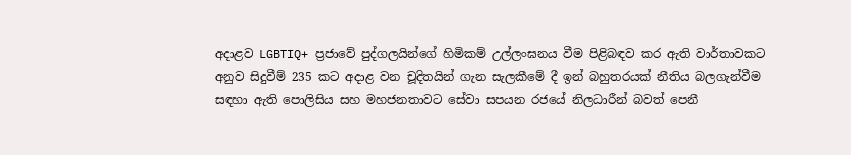අදාළව LGBTIQ+ ප්‍රජාවේ පුද්ගලයින්ගේ හිමිකම් උල්ලංඝනය වීම පිළිබඳව කර ඇති වාර්තාවකට අනුව සිදුවීම් 235 කට අදාළ වන චූදිතයින් ගැන සැලකීමේ දී ඉන් බහුතරයක් නීතිය බලගැන්වීම සඳහා ඇති පොලිසිය සහ මහජනතාවට සේවා සපයන රජයේ නිලධාරීන් බවත් පෙනී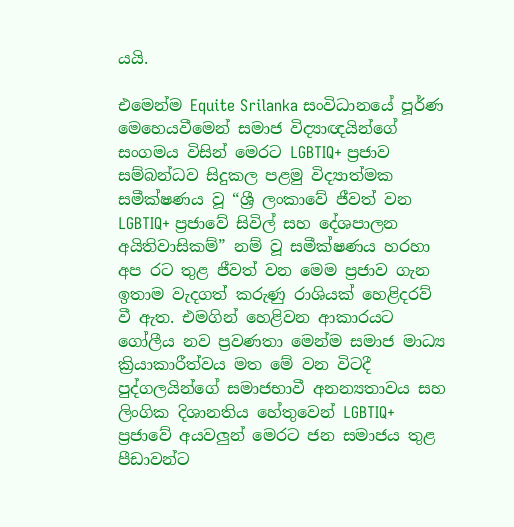යයි.

එමෙන්ම Equite Srilanka සංවිධානයේ පූර්ණ මෙහෙයවීමෙන් සමාජ විද්‍යාඥයින්ගේ සංගමය විසින් මෙරට LGBTIQ+ ප්‍රජාව සම්බන්ධව සිදුකල පළමු විද්‍යාත්මක සමීක්ෂණය වූ “ශ්‍රී ලංකාවේ ජීවත් වන LGBTIQ+ ප්‍රජාවේ සිවිල් සහ දේශපාලන අයිතිවාසිකම්” නම් වූ සමීක්ෂණය හරහා අප රට තුළ ජීවත් වන මෙම ප්‍රජාව ගැන ඉතාම වැදගත් කරුණු රාශියක් හෙළිදරව් වී ඇත. එමගින් හෙළිවන ආකාරයට ගෝලීය නව ප්‍රවණතා මෙන්ම සමාජ මාධ්‍ය ක්‍රියාකාරීත්වය මත මේ වන විටදී පුද්ගලයින්ගේ සමාජභාවී අනන්‍යතාවය සහ ලිංගික දිශානතිය හේතුවෙන් LGBTIQ+ ප්‍රජාවේ අයවලුන් මෙරට ජන සමාජය තුළ පීඩාවන්ට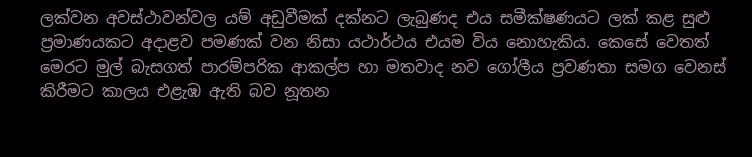ලක්වන අවස්ථාවන්වල යම් අඩුවීමක් දක්නට ලැබුණද එය සමීක්ෂණයට ලක් කළ සුළු ප්‍රමාණයකට අදාළව පමණක් වන නිසා යථාර්ථය එයම විය නොහැකිය. කෙසේ වෙතත් මෙරට මුල් බැසගත් පාරම්පරික ආකල්ප හා මතවාද නව ගෝලීය ප්‍රවණතා සමග වෙනස් කිරීමට කාලය එළැඹ ඇති බව නූතන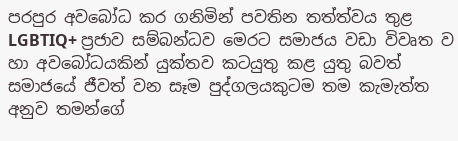පරපුර අවබෝධ කර ගනිමින් පවතින තත්ත්වය තුළ LGBTIQ+ ප්‍රජාව සම්බන්ධව මෙරට සමාජය වඩා විවෘත ව හා අවබෝධයකින් යුක්තව කටයුතු කළ යුතු බවත් සමාජයේ ජීවත් වන සෑම පුද්ගලයකුටම තම කැමැත්ත අනුව තමන්ගේ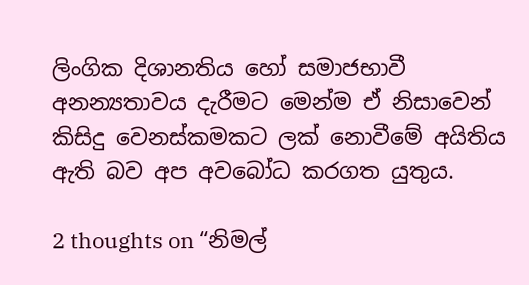ලිංගික දිශානතිය හෝ සමාජභාවී අනන්‍යතාවය දැරීමට මෙන්ම ඒ නිසාවෙන් කිසිදු වෙනස්කමකට ලක් නොවීමේ අයිතිය ඇති බව අප අවබෝධ කරගත යුතුය.

2 thoughts on “නිමල්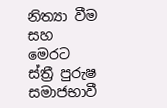නිත්‍යා වීම සහ මෙරට ස්ත්‍රී පුරුෂ සමාජභාවී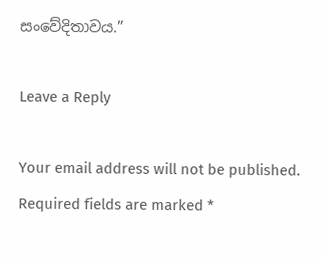සංවේදිතාවය.”

Leave a Reply

Your email address will not be published. Required fields are marked *